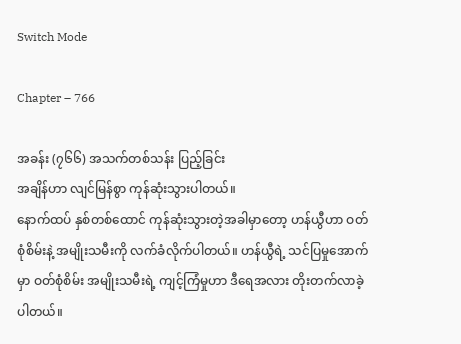Switch Mode

Chapter – 766

အခန်း (၇၆၆) အသက်တစ်သန်း ပြည့်ခြင်း
အချိန်ဟာ လျင်မြန်စွာ ကုန်ဆုံးသွားပါတယ်။
နောက်ထပ် နှစ်တစ်ထောင် ကုန်ဆုံးသွားတဲ့အခါမှာတော့ ဟန်ယွီဟာ ဝတ်စုံစိမ်းနဲ့ အမျိုးသမီးကို လက်ခံလိုက်ပါတယ်။ ဟန်ယွီရဲ့ သင်ပြမှုအောက်မှာ ဝတ်စုံစိမ်း အမျိုးသမီးရဲ့ ကျင့်ကြံမှုဟာ ဒီရေအလား တိုးတက်လာခဲ့ပါတယ်။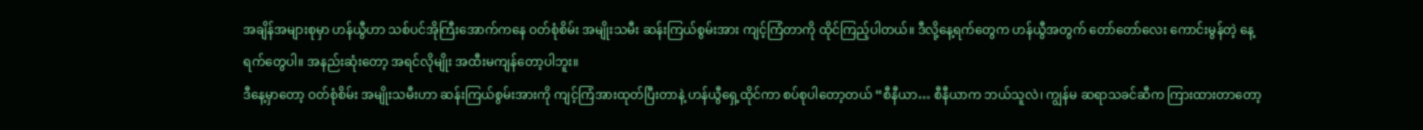အချိန်အများစုမှာ ဟန်ယွီဟာ သစ်ပင်အိုကြီးအောက်ကနေ ဝတ်စုံစိမ်း အမျိုးသမီး ဆန်းကြယ်စွမ်းအား ကျင့်ကြံတာကို ထိုင်ကြည့်ပါတယ်။ ဒီလို့နေ့ရက်တွေက ဟန်ယွီအတွက် တော်တော်လေး ကောင်းမွန်တဲ့ နေ့ရက်တွေပါ။ အနည်းဆုံးတော့ အရင်လိုမျိုး အထီးမကျန်တော့ပါဘူး။
ဒီနေ့မှာတော့ ဝတ်စုံစိမ်း အမျိုးသမီးဟာ ဆန်းကြယ်စွမ်းအားကို ကျင့်ကြံအားထုတ်ပြီးတာနဲ့ ဟန်ယွီရှေ့ထိုင်ကာ စပ်စုပါတော့တယ် “စီနီယာ… စီနီယာက ဘယ်သူလဲ၊ ကျွန်မ ဆရာသခင်ဆီက ကြားထားတာတော့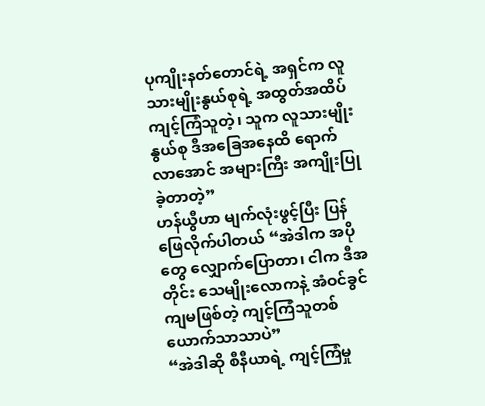ပုကျိုးနတ်တောင်ရဲ့ အရှင်က လူသားမျိုးနွယ်စုရဲ့ အထွတ်အထိပ် ကျင့်ကြံသူတဲ့၊ သူက လူသားမျိုးနွယ်စု ဒီအခြေအနေထိ ရောက်လာအောင် အများကြီး အကျိုးပြုခဲ့တာတဲ့”
ဟန်ယွီဟာ မျက်လုံးဖွင့်ပြီး ပြန်ဖြေလိုက်ပါတယ် “အဲဒါက အပိုတွေ လျှောက်ပြောတာ၊ ငါက ဒီအတိုင်း သေမျိုးလောကနဲ့ အံဝင်ခွင်ကျမဖြစ်တဲ့ ကျင့်ကြံသူတစ်ယောက်သာသာပဲ”
“အဲဒါဆို စီနီယာရဲ့ ကျင့်ကြံမှု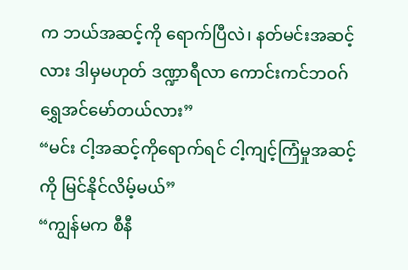က ဘယ်အဆင့်ကို ရောက်ပြီလဲ၊ နတ်မင်းအဆင့်လား ဒါမှမဟုတ် ဒဏ္ဍာရီလာ ကောင်းကင်ဘဝဂ် ရွှေအင်မော်တယ်လား”
“မင်း ငါ့အဆင့်ကိုရောက်ရင် ငါ့ကျင့်ကြံမှုအဆင့်ကို မြင်နိုင်လိမ့်မယ်”
“ကျွန်မက စီနီ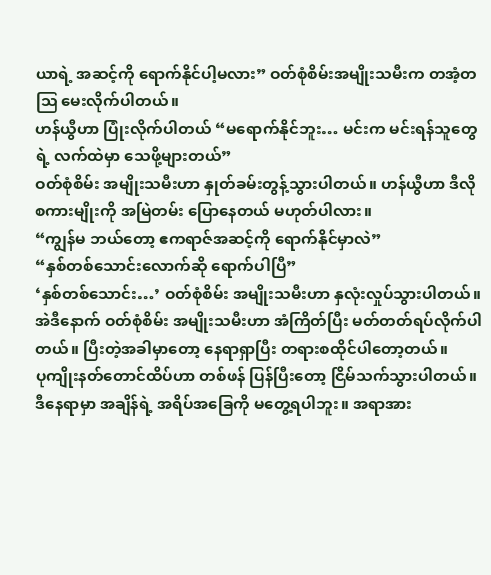ယာရဲ့ အဆင့်ကို ရောက်နိုင်ပါ့မလား” ဝတ်စုံစိမ်းအမျိုးသမီးက တအံ့တဩ မေးလိုက်ပါတယ်။
ဟန်ယွီဟာ ပြုံးလိုက်ပါတယ် “မရောက်နိုင်ဘူး… မင်းက မင်းရန်သူတွေရဲ့ လက်ထဲမှာ သေဖို့များတယ်”
ဝတ်စုံစိမ်း အမျိုးသမီးဟာ နှုတ်ခမ်းတွန့်သွားပါတယ်။ ဟန်ယွီဟာ ဒီလိုစကားမျိုးကို အမြဲတမ်း ပြောနေတယ် မဟုတ်ပါလား။
“ကျွန်မ ဘယ်တော့ ဧကရာဇ်အဆင့်ကို ရောက်နိုင်မှာလဲ”
“နှစ်တစ်သောင်းလောက်ဆို ရောက်ပါပြီ”
‘နှစ်တစ်သောင်း…’ ဝတ်စုံစိမ်း အမျိုးသမီးဟာ နှလုံးလှုပ်သွားပါတယ်။ အဲဒီနောက် ဝတ်စုံစိမ်း အမျိုးသမီးဟာ အံကြိတ်ပြီး မတ်တတ်ရပ်လိုက်ပါတယ်။ ပြီးတဲ့အခါမှာတော့ နေရာရှာပြီး တရားစထိုင်ပါတော့တယ်။
ပုကျိုးနတ်တောင်ထိပ်ဟာ တစ်ဖန် ပြန်ပြီးတော့ ငြိမ်သက်သွားပါတယ်။ ဒီနေရာမှာ အချိန်ရဲ့ အရိပ်အခြေကို မတွေ့ရပါဘူး။ အရာအား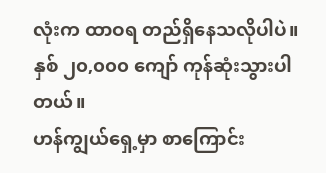လုံးက ထာဝရ တည်ရှိနေသလိုပါပဲ။
နှစ် ၂၀,၀၀၀ ကျော် ကုန်ဆုံးသွားပါတယ်။
ဟန်ကျွယ်ရှေ့မှာ စာကြောင်း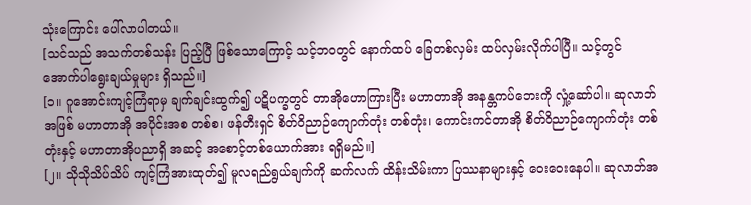သုံးကြောင်း ပေါ်လာပါတယ်။
[သင်သည် အသက်တစ်သန်း ပြည့်ပြီ ဖြစ်သောကြောင့် သင့်ဘဝတွင် နောက်ထပ် ခြေတစ်လှမ်း ထပ်လှမ်းလိုက်ပါပြီ။ သင့်တွင် အောက်ပါရွေးချယ်မှုများ ရှိသည်။]
[၁။ ဂူအောင်းကျင့်ကြံရာမှ ချက်ချင်းထွက်၍ ပဋိပက္ခတွင် တာအိုဟောကြားပြီး မဟာတာအို အနန္တကပ်ဘေးကို လှုံ့ဆော်ပါ။ ဆုလာဘ်အဖြစ် မဟာတာအို အပိုင်းအစ တစ်စ၊ ဖန်တီးရှင် စိတ်ဝိညာဉ်ကျောက်တုံး တစ်တုံး၊ ကောင်းကင်တာအို စိတ်ဝိညာဉ်ကျောက်တုံး တစ်တုံးနှင့် မဟာတာအိုပညာရှိ အဆင့် အစောင့်တစ်ယောက်အား ရရှိမည်။]
[၂။ သိုသိုသိပ်သိပ် ကျင့်ကြံအားထုတ်၍ မူလရည်ရွယ်ချက်ကို ဆက်လက် ထိန်းသိမ်းကာ ပြဿနာများနှင့် ဝေးဝေးနေပါ။ ဆုလာဘ်အ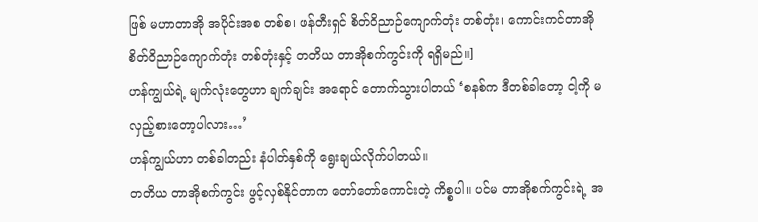ဖြစ် မဟာတာအို အပိုင်းအစ တစ်စ၊ ဖန်တီးရှင် စိတ်ဝိညာဉ်ကျောက်တုံး တစ်တုံး၊ ကောင်းကင်တာအို စိတ်ဝိညာဉ်ကျောက်တုံး တစ်တုံးနှင့် တတိယ တာအိုစက်ကွင်းကို ရရှိမည်။]
ဟန်ကျွယ်ရဲ့ မျက်လုံးတွေဟာ ချက်ချင်း အရောင် တောက်သွားပါတယ် ‘စနစ်က ဒီတစ်ခါတော့ ငါ့ကို မလှည့်စားတော့ပါလား…’
ဟန်ကျွယ်ဟာ တစ်ခါတည်း နံပါတ်နှစ်ကို ရွေးချယ်လိုက်ပါတယ်။
တတိယ တာအိုစက်ကွင်း ဖွင့်လှစ်နိုင်တာက တော်တော်ကောင်းတဲ့ ကိစ္စပါ။ ပင်မ တာအိုစက်ကွင်းရဲ့ အ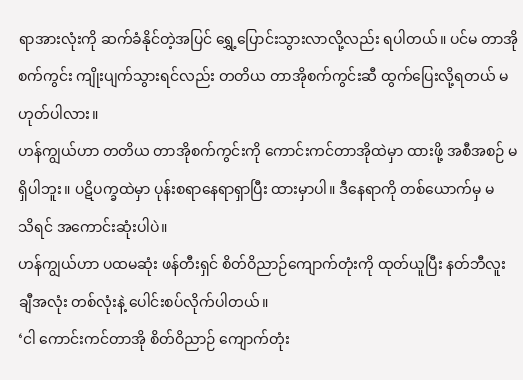ရာအားလုံးကို ဆက်ခံနိုင်တဲ့အပြင် ရွှေ့ပြောင်းသွားလာလို့လည်း ရပါတယ်။ ပင်မ တာအိုစက်ကွင်း ကျိုးပျက်သွားရင်လည်း တတိယ တာအိုစက်ကွင်းဆီ ထွက်ပြေးလို့ရတယ် မဟုတ်ပါလား။
ဟန်ကျွယ်ဟာ တတိယ တာအိုစက်ကွင်းကို ကောင်းကင်တာအိုထဲမှာ ထားဖို့ အစီအစဉ် မရှိပါဘူး။ ပဋိပက္ခထဲမှာ ပုန်းစရာနေရာရှာပြီး ထားမှာပါ။ ဒီနေရာကို တစ်ယောက်မှ မသိ‌ရင် အကောင်းဆုံးပါပဲ။
ဟန်ကျွယ်ဟာ ပထမဆုံး ဖန်တီးရှင် စိတ်ဝိညာဉ်ကျောက်တုံးကို ထုတ်ယူပြီး နတ်ဘီလူးချီအလုံး တစ်လုံးနဲ့ ပေါင်းစပ်လိုက်ပါတယ်။
‘ငါ ကောင်းကင်တာအို စိတ်ဝိညာဉ် ကျောက်တုံး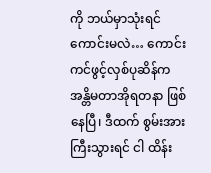ကို ဘယ်မှာသုံးရင် ကောင်းမလဲ… ကောင်းကင်ဖွင့်လှစ်ပုဆိန်က အန္တိမတာအိုရတနာ ဖြစ်နေပြီ၊ ဒီထက် စွမ်းအားကြီးသွားရင် ငါ ထိန်း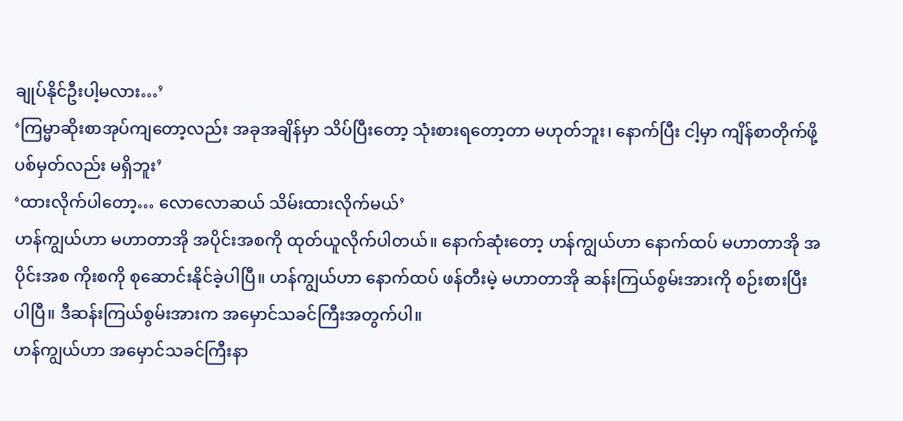ချုပ်နိုင်ဦးပါ့မလား…’
‘ကြမ္မာဆိုးစာအုပ်ကျတော့လည်း အခုအချိန်မှာ သိပ်ပြီးတော့ သုံးစားရတော့တာ မဟုတ်ဘူး၊ နောက်ပြီး ငါ့မှာ ကျိန်စာတိုက်ဖို့ ပစ်မှတ်လည်း မရှိဘူး’
‘ထားလိုက်ပါတော့… လောလောဆယ် သိမ်းထားလိုက်မယ်’
ဟန်ကျွယ်ဟာ မဟာတာအို အပိုင်းအစကို ထုတ်ယူလိုက်ပါတယ်။ နောက်ဆုံးတော့ ဟန်ကျွယ်ဟာ နောက်ထပ် မဟာတာအို အပိုင်းအစ ကိုးစကို စုဆောင်းနိုင်ခဲ့ပါပြီ။ ဟန်ကျွယ်ဟာ နောက်ထပ် ဖန်တီးမဲ့ မဟာတာအို ဆန်းကြယ်စွမ်းအားကို စဉ်းစားပြီးပါပြီ။ ဒီဆန်းကြယ်စွမ်းအားက အမှောင်သခင်ကြီးအတွက်ပါ။
ဟန်ကျွယ်ဟာ အမှောင်သခင်ကြီးနာ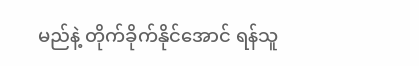မည်နဲ့ တိုက်ခိုက်နိုင်အောင် ရန်သူ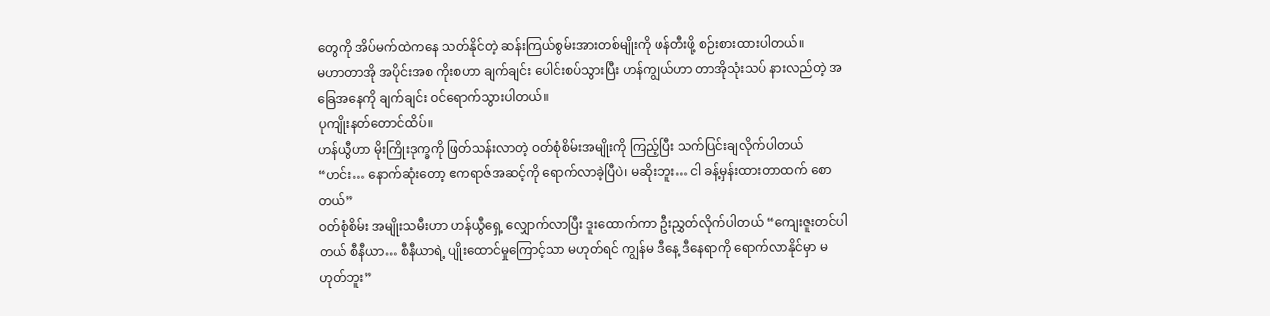တွေကို အိပ်မက်ထဲကနေ သတ်နိုင်တဲ့ ဆန်းကြယ်စွမ်းအားတစ်မျိုးကို ဖန်တီးဖို့ စဉ်းစားထားပါတယ်။
မဟာတာအို အပိုင်းအစ ကိုးစဟာ ချက်ချင်း ပေါင်းစပ်သွားပြီး ဟန်ကျွယ်ဟာ တာအိုသုံးသပ် နားလည်တဲ့ အခြေအနေကို ချက်ချင်း ဝင်ရောက်သွားပါတယ်။
ပုကျိုးနတ်တောင်ထိပ်။
ဟန်ယွီဟာ မိုးကြိုးဒုက္ခကို ဖြတ်သန်းလာတဲ့ ဝတ်စုံစိမ်းအမျိုးကို ကြည့်ပြီး သက်ပြင်းချလိုက်ပါတယ် “ဟင်း… နောက်ဆုံးတော့ ဧကရာဇ်အဆင့်ကို ရောက်လာခဲ့ပြီပဲ၊ မဆိုးဘူး… ငါ ခန့်မှန်းထားတာထက် စောတယ်”
ဝတ်စုံစိမ်း အမျိုးသမီးဟာ ဟန်ယွီရှေ့ လျှောက်လာပြီး ဒူးထောက်ကာ ဦးညွှတ်လိုက်ပါတယ် “ကျေးဇူးတင်ပါတယ် စီနီယာ… စီနီယာရဲ့ ပျိုးထောင်မှုကြောင့်သာ မဟုတ်ရင် ကျွန်မ ဒီနေ့ ဒီနေရာကို ရောက်လာနိုင်မှာ မဟုတ်ဘူး”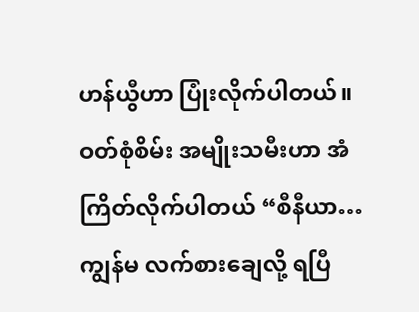ဟန်ယွီဟာ ပြုံးလိုက်ပါတယ်။
ဝတ်စုံစိမ်း အမျိုးသမီးဟာ အံကြိတ်လိုက်ပါတယ် “စီနီယာ… ကျွန်မ လက်စားချေလို့ ရပြီ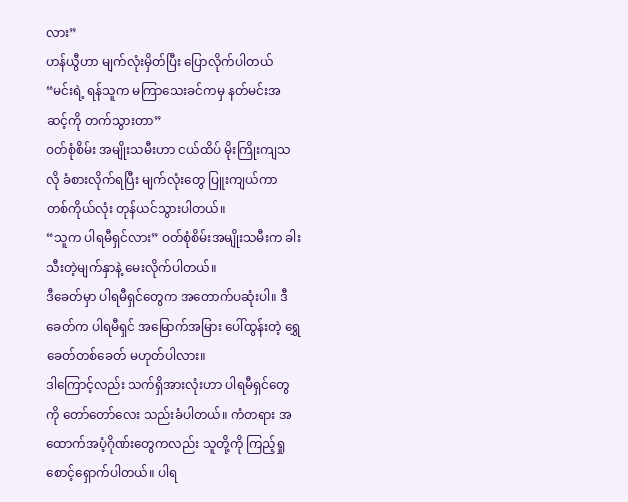လား”
ဟန်ယွီဟာ မျက်လုံးမှိတ်ပြီး ပြောလိုက်ပါတယ် “မင်းရဲ့ ရန်သူက မကြာသေးခင်ကမှ နတ်မင်းအဆင့်ကို တက်သွားတာ”
ဝတ်စုံစိမ်း အမျိုးသမီးဟာ ငယ်ထိပ် မိုးကြိုးကျသလို ခံစားလိုက်ရပြီး မျက်လုံးတွေ ပြူးကျယ်ကာ တစ်ကိုယ်လုံး တုန်ယင်သွားပါတယ်။
“သူက ပါရမီရှင်လား” ဝတ်စုံစိမ်းအမျိုးသမီးက ခါးသီးတဲ့မျက်နှာနဲ့ မေးလိုက်ပါတယ်။
ဒီခေတ်မှာ ပါရမီရှင်တွေက အ‌တောက်ပဆုံးပါ။ ဒီခေတ်က ပါရမီရှင် အမြောက်အမြား ပေါ်ထွန်းတဲ့ ရွှေခေတ်တစ်ခေတ် မဟုတ်ပါလား။
ဒါကြောင့်လည်း သက်ရှိအားလုံးဟာ ပါရမီရှင်တွေကို တော်တော်လေး သည်းခံပါတယ်။ ကံတရား အထောက်အပံ့ဂိုဏ်းတွေကလည်း သူတို့ကို ကြည့်ရှု စောင့်ရှောက်ပါတယ်။ ပါရ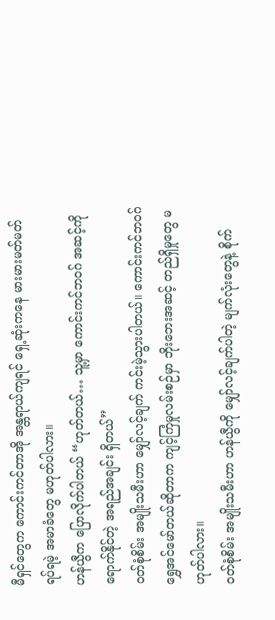မီရှင်တွေက ကောင်းကင်တာအို အန္တရာယ်ကျရင် ရှေ့ဆုံးကနေ မားမားမတ်မတ်ရပ်ရမဲ့ အမာခံတွေ မဟုတ်ပါလား။
ဟန်ယွီက ပြောလိုက်ပါတယ် “ဟုတ်တယ်… သူ့မှာ ကောင်းကင်ဘဝဂ် အဆင့်ကို ရောက်နိုင်တဲ့ အရည်အချင်း ရှိတယ်”
ဝတ်စုံစိမ်း အမျိုးသမီးဟာ မျှော်လင့်ချက် ကင်းမဲ့သွားပါတယ်။ ကောင်းကင်ဘဝဂ် ရွှေအင်မော်တယ်ဆိုတာက ကျင့်ကြံမှုလမ်းစဉ်မှာ ဘိုးဘေးအဆင့် တည်ရှိမှုတွေ မဟုတ်ပါလား။
ဝတ်စုံစိမ်း အမျိုးသမီးဟာ ဟန်ယွီကို မျှော်လင့်ချက်ပါတဲ့ မျက်လုံးတွေနဲ့ စိုက်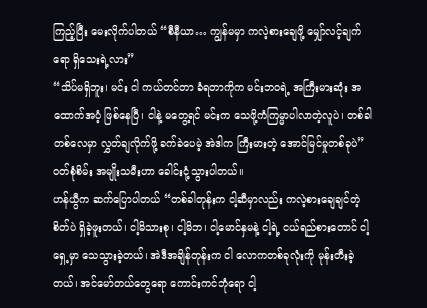ကြည့်ပြီး မေးလိုက်ပါတယ် “စီနီယာ… ကျွန်မမှာ ကလဲ့စားချေဖို့ မျှော်လင့်ချက်ရော ရှိသေးရဲ့လား”
“သိပ်မရှိဘူး၊ မင်း ငါ ကယ်တင်တာ ခံရတာကိုက မင်းဘဝရဲ့ အကြီးမားဆုံး အထောက်အပံ့ ဖြစ်နေပြီ၊ ငါနဲ့ မတွေ့ရင် မင်းက သေဖို့ကံကြမ္မာပါလာတဲ့လူပဲ၊ တစ်ခါတစ်လေမှာ လွှတ်ချလိုက်ဖို့ ခက်ခဲပေမဲ့ အဲဒါက ကြီးမားတဲ့ အောင်မြင်မှုတစ်ခုပဲ”
ဝတ်စုံစိမ်း အမျိုးသမီးဟာ ခေါင်းငုံ့သွားပါတယ်။
ဟန်ယွီက ဆက်ပြောပါတယ် “တစ်ခါတုန်းက ငါ့ဆီမှာလည်း ကလဲ့စားချေချင်တဲ့စိတ်ပဲ ရှိခဲ့ဖူးတယ်၊ ငါ့မိသားစု၊ ငါ့မိဘ၊ ငါ့မောင်နှမနဲ့ ငါ့ရဲ့ ငယ်ရည်စားတောင် ငါ့ရှေ့မှာ သေသွားခဲ့တယ်၊ အဲဒီအချိန်တုန်းက ငါ လောကတစ်ခုလုံးကို မုန်းတီးခဲ့တယ်၊ အင်မော်တယ်တွေရော ကောင်းကင်ဘုံရော ငါ့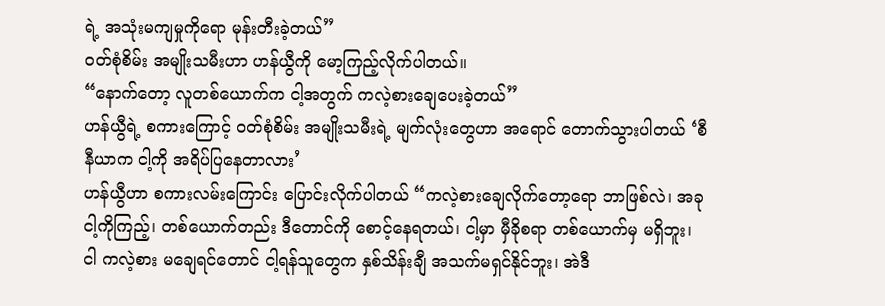ရဲ့ အသုံးမကျမှုကိုရော မုန်းတီးခဲ့တယ်”
ဝတ်စုံစိမ်း အမျိုးသမီးဟာ ဟန်ယွီကို မော့ကြည့်လိုက်ပါတယ်။
“နောက်တော့ လူတစ်ယောက်က ငါ့အတွက် ကလဲ့စားချေပေးခဲ့တယ်”
ဟန်ယွီရဲ့ စကားကြောင့် ဝတ်စုံစိမ်း အမျိုးသမီးရဲ့ မျက်လုံးတွေဟာ အရောင်‌ တောက်သွားပါတယ် ‘စီနီယာက ငါ့ကို အရိပ်ပြနေတာလား’
ဟန်ယွီဟာ စကားလမ်းကြောင်း ပြောင်းလိုက်ပါတယ် “ကလဲ့စားချေလိုက်တော့‌ရော ဘာဖြစ်လဲ၊ အခု ငါ့ကိုကြည့်၊ တစ်ယောက်တည်း ဒီတောင်ကို စောင့်နေရတယ်၊ ငါ့မှာ မှီခိုစရာ တစ်ယောက်မှ မရှိဘူး၊ ငါ ကလဲ့စား မချေရင်တောင် ငါ့ရန်သူတွေက နှစ်သိန်းချီ အသက်မရှင်နိုင်ဘူး၊ အဲဒီ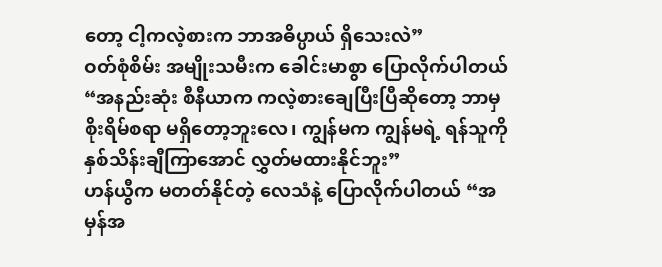တော့ ငါ့ကလဲ့စားက ဘာအဓိပ္ပာယ် ရှိသေးလဲ”
ဝတ်စုံစိမ်း အမျိုးသမီးက ခေါင်းမာစွာ ပြောလိုက်ပါတယ် “အနည်းဆုံး စီနီယာက ကလဲ့စားချေပြီးပြီဆိုတော့ ဘာမှစိုးရိမ်စရာ မရှိတော့ဘူးလေ၊ ကျွန်မက ကျွန်မရဲ့ ရန်သူကို နှစ်သိန်းချီကြာအောင် လွှတ်မထားနိုင်ဘူး”
ဟန်ယွီက မတတ်နိုင်တဲ့ လေသံနဲ့ ပြောလိုက်ပါတယ် “အမှန်အ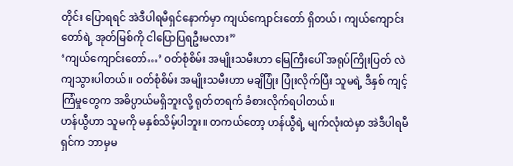တိုင်း ပြောရရင် အဲဒီပါရမီရှင်နောက်မှာ ကျယ်ကျောင်းတော် ရှိတယ်၊ ကျယ်ကျောင်းတော်ရဲ့ အုတ်မြစ်ကို ငါပြောပြရဦးမလား”
‘ကျယ်ကျောင်းတော်…’ ဝတ်စုံစိမ်း အမျိုးသမီးဟာ မြေကြီးပေါ် အရုပ်ကြိုးပြတ် လဲကျသွားပါတယ်။ ဝတ်စုံစိမ်း အမျိုးသမီးဟာ မချိပြုံး ပြုံးလိုက်ပြီး သူမရဲ့ ဒီနှစ် ကျင့်ကြံမှုတွေက အဓိပ္ပာယ်မရှိဘူးလို့ ရုတ်တရက် ခံစားလိုက်ရပါတယ်။
ဟန်ယွီဟာ သူမကို မနှစ်သိမ့်ပါဘူး။ တကယ်တော့ ဟန်ယွီရဲ့ မျက်လုံးထဲမှာ အဲဒီပါရမီရှင်က ဘာမှမ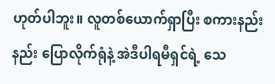ဟုတ်ပါဘူး။ လူတစ်ယောက်ရှာပြီး စကားနည်းနည်း ပြောလိုက်ရုံနဲ့ အဲဒီပါရမီရှင်ရဲ့ သေ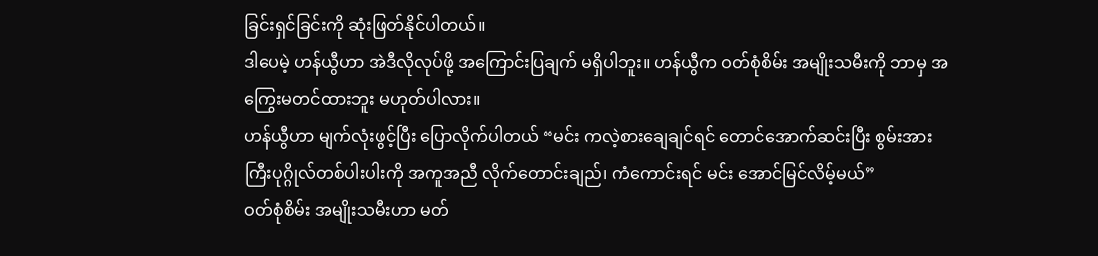ခြင်းရှင်ခြင်းကို ဆုံးဖြတ်နိုင်ပါတယ်။
ဒါပေမဲ့ ဟန်ယွီဟာ အဲဒီလိုလုပ်ဖို့ အကြောင်းပြချက် မရှိပါဘူး။ ဟန်ယွီက ဝတ်စုံစိမ်း အမျိုးသမီးကို ဘာမှ အကြွေးမတင်ထားဘူး မဟုတ်ပါလား။
ဟန်ယွီဟာ မျက်လုံးဖွင့်ပြီး ပြောလိုက်ပါတယ် “မင်း ကလဲ့စားချေချင်ရင် တောင်အောက်ဆင်းပြီး စွမ်းအားကြီးပုဂ္ဂိုလ်တစ်ပါးပါးကို အကူအညီ လိုက်တောင်းချည်၊ ကံကောင်းရင် မင်း အောင်မြင်လိမ့်မယ်”
ဝတ်စုံစိမ်း အမျိုးသမီးဟာ မတ်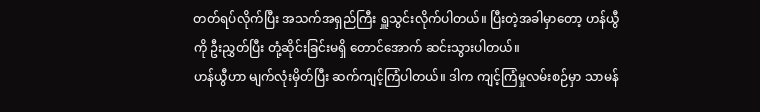တတ်ရပ်လိုက်ပြီး အသက်အရှည်ကြီး ရှူသွင်းလိုက်ပါတယ်။ ပြီးတဲ့အခါမှာတော့ ဟန်ယွီကို ဦးညွှတ်ပြီး တုံ့ဆိုင်းခြင်းမရှိ တောင်အောက် ဆင်းသွားပါတယ်။
ဟန်ယွီဟာ မျက်လုံးမှိတ်ပြီး ဆက်ကျင့်ကြံပါတယ်။ ဒါက ကျင့်ကြံမှုလမ်းစဉ်မှာ သာမန်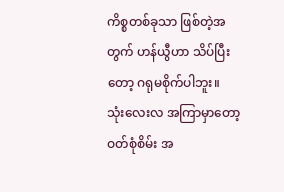ကိစ္စတစ်ခုသာ ဖြစ်တဲ့အတွက် ဟန်ယွီဟာ သိပ်ပြီးတော့ ဂရုမစိုက်ပါဘူး။
သုံးလေးလ အကြာမှာတော့
ဝတ်စုံစိမ်း အ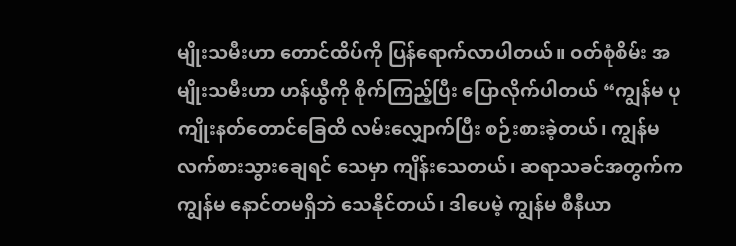မျိုးသမီးဟာ တောင်ထိပ်ကို ပြန်ရောက်လာပါတယ်။ ဝတ်စုံစိမ်း အမျိုးသမီးဟာ ဟန်ယွီကို စိုက်ကြည့်ပြီး ပြောလိုက်ပါတယ် “ကျွန်မ ပုကျိုးနတ်တောင်ခြေထိ လမ်းလျှောက်ပြီး စဉ်းစားခဲ့တယ်၊ ကျွန်မ လက်စားသွားချေရင် သေမှာ ကျိန်းသေတယ်၊ ဆရာသခင်အတွက်က ကျွန်မ နောင်တမရှိဘဲ သေနိုင်တယ်၊ ဒါပေမဲ့ ကျွန်မ စီနီယာ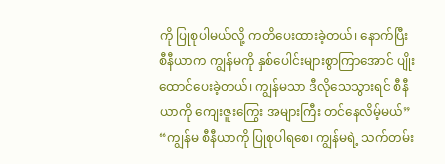ကို ပြုစုပါမယ်လို့ ကတိပေးထားခဲ့တယ်၊ နောက်ပြီး စီနီယာက ကျွန်မကို နှစ်ပေါင်းများစွာကြာအောင် ပျိုးထောင်ပေးခဲ့တယ်၊ ကျွန်မသာ ဒီလိုသေသွားရင် စီနီယာကို ကျေးဇူးကြွေး အများကြီး တင်နေလိမ့်မယ်”
“ကျွန်မ စီနီယာကို ပြုစုပါရစေ၊ ကျွန်မရဲ့ သက်တမ်း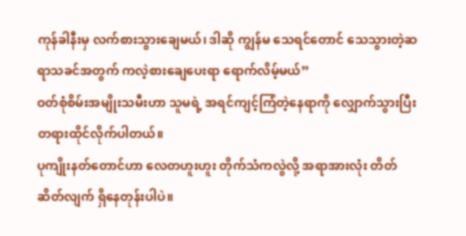ကုန်ခါနီးမှ လက်စားသွားချေမယ်၊ ဒါဆို ကျွန်မ သေရင်တောင် သေသွားတဲ့ဆရာသခင်အတွက် ကလဲ့စားချေပေးရာ ရောက်လိမ့်မယ်”
ဝတ်စုံစိမ်းအမျိုးသမီးဟာ သူမရဲ့ အရင်ကျင့်ကြံတဲ့နေရာကို လျှောက်သွားပြီး တရားထိုင်လိုက်ပါတယ်။
ပုကျိုးနတ်တောင်ဟာ လေတဟူးဟူး တိုက်သံကလွဲလို့ အရာအားလုံး တိတ်ဆိတ်လျက် ရှိနေတုန်းပါပဲ။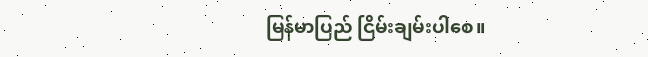မြန်မာပြည် ငြိမ်းချမ်းပါစေ။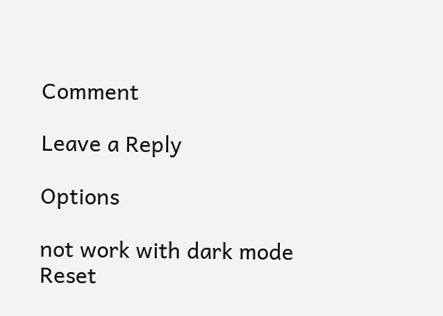Comment

Leave a Reply

Options

not work with dark mode
Reset